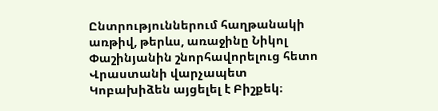Ընտրություններում հաղթանակի առթիվ, թերևս, առաջինը Նիկոլ Փաշինյանին շնորհավորելուց հետո Վրաստանի վարչապետ Կոբախիձեն այցելել է Բիշքեկ։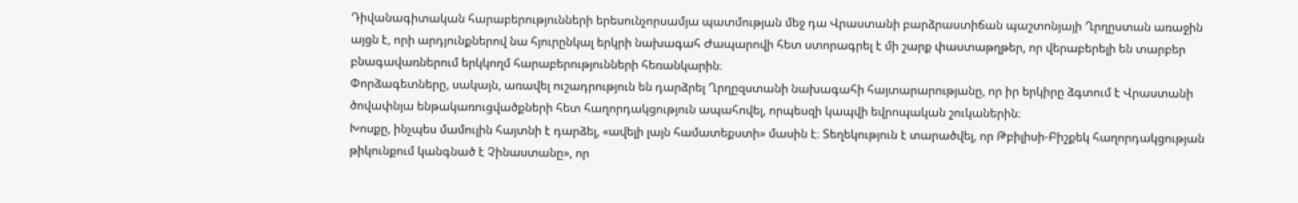Դիվանագիտական հարաբերությունների երեսունչորսամյա պատմության մեջ դա Վրաստանի բարձրաստիճան պաշտոնյայի Ղրղըստան առաջին այցն է, որի արդյունքներով նա հյուրընկալ երկրի նախագահ Ժապարովի հետ ստորագրել է մի շարք փաստաթղթեր, որ վերաբերելի են տարբեր բնագավառներում երկկողմ հարաբերությունների հեռանկարին։
Փորձագետները, սակայն, առավել ուշադրություն են դարձրել Ղրղըզստանի նախագահի հայտարարությանը, որ իր երկիրը ձգտում է Վրաստանի ծովափնյա ենթակառուցվածքների հետ հաղորդակցություն ապահովել, որպեսզի կապվի եվրոպական շուկաներին։
Խոսքը, ինչպես մամուլին հայտնի է դարձել, «ավելի լայն համատեքստի» մասին է։ Տեղեկություն է տարածվել, որ Թբիլիսի-Բիշքեկ հաղորդակցության թիկունքում կանգնած է Չինաստանը», որ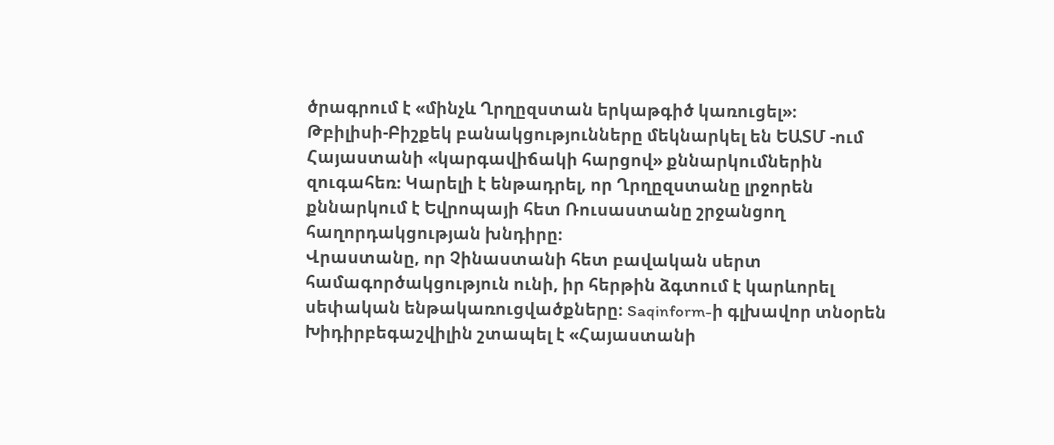ծրագրում է «մինչև Ղրղըզստան երկաթգիծ կառուցել»։
Թբիլիսի-Բիշքեկ բանակցությունները մեկնարկել են ԵԱՏՄ -ում Հայաստանի «կարգավիճակի հարցով» քննարկումներին զուգահեռ։ Կարելի է ենթադրել, որ Ղրղըզստանը լրջորեն քննարկում է Եվրոպայի հետ Ռուսաստանը շրջանցող հաղորդակցության խնդիրը։
Վրաստանը, որ Չինաստանի հետ բավական սերտ համագործակցություն ունի, իր հերթին ձգտում է կարևորել սեփական ենթակառուցվածքները։ Saqinform-ի գլխավոր տնօրեն Խիդիրբեգաշվիլին շտապել է «Հայաստանի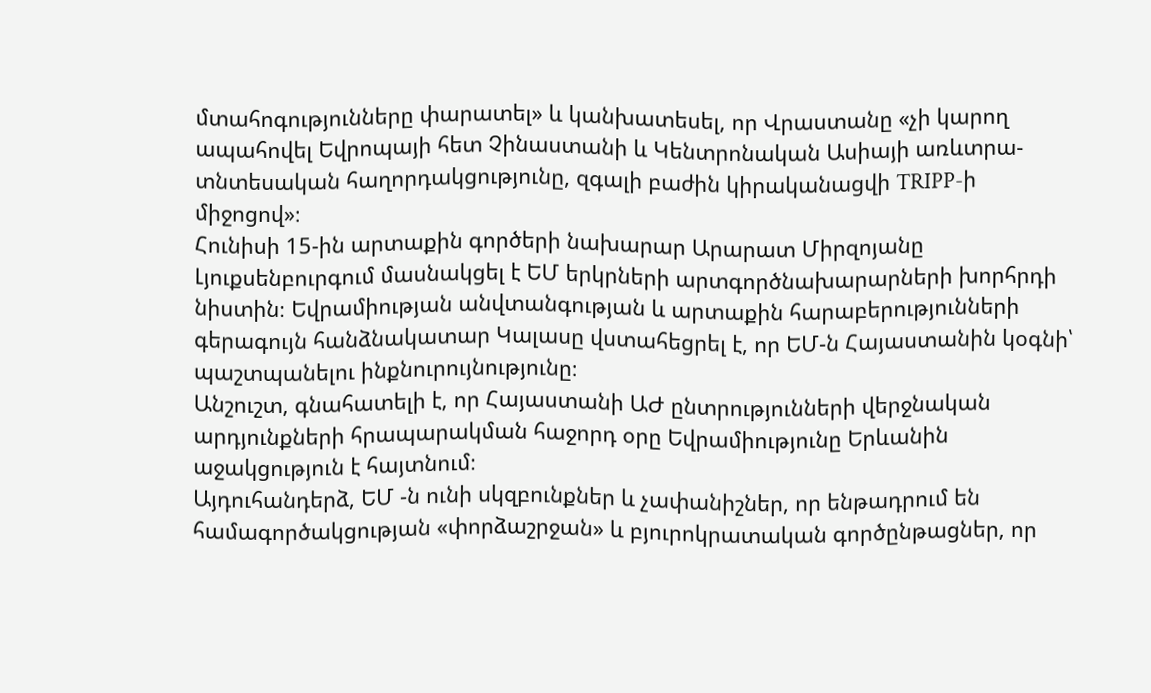մտահոգությունները փարատել» և կանխատեսել, որ Վրաստանը «չի կարող ապահովել Եվրոպայի հետ Չինաստանի և Կենտրոնական Ասիայի առևտրա-տնտեսական հաղորդակցությունը, զգալի բաժին կիրականացվի TRIPP-ի միջոցով»։
Հունիսի 15-ին արտաքին գործերի նախարար Արարատ Միրզոյանը Լյուքսենբուրգում մասնակցել է ԵՄ երկրների արտգործնախարարների խորհրդի նիստին։ Եվրամիության անվտանգության և արտաքին հարաբերությունների գերագույն հանձնակատար Կալասը վստահեցրել է, որ ԵՄ-ն Հայաստանին կօգնի՝ պաշտպանելու ինքնուրույնությունը։
Անշուշտ, գնահատելի է, որ Հայաստանի ԱԺ ընտրությունների վերջնական արդյունքների հրապարակման հաջորդ օրը Եվրամիությունը Երևանին աջակցություն է հայտնում։
Այդուհանդերձ, ԵՄ -ն ունի սկզբունքներ և չափանիշներ, որ ենթադրում են համագործակցության «փորձաշրջան» և բյուրոկրատական գործընթացներ, որ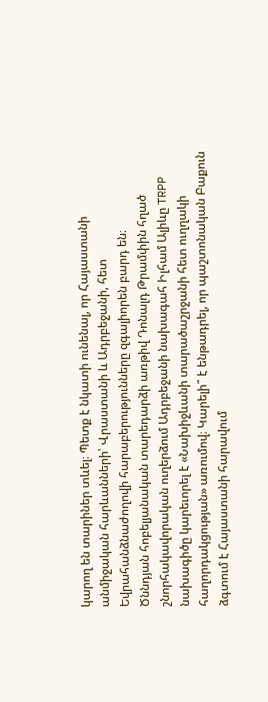կարող են տարիներ տևել։ Պետք է նկատի ունենալ, որ Հայաստանի անմիջական հարևանների՝ Վրաստանի և Ադրբեջանի, հետ Եվրահանձնաժողովի հարաբերությունները զգալիորեն բարդ են։
Ծննդյան հոբելյանական տարեդարձի առթիվ Դոնալդ Թրամփին հղած շնորհակավորական ուղերձում Ադրբեջանի նախագահ Իլհամ Ալիևը TRPP նախագիծը կարեւորել է «Նախիջևանի տարածաշրջանի հետ ուղղակի հաղորդակցության» առումով։ Կարելի՞ է ենթադրել, որ պաշտոնական Բաքուն ձգտում է Հայաստանի հարավում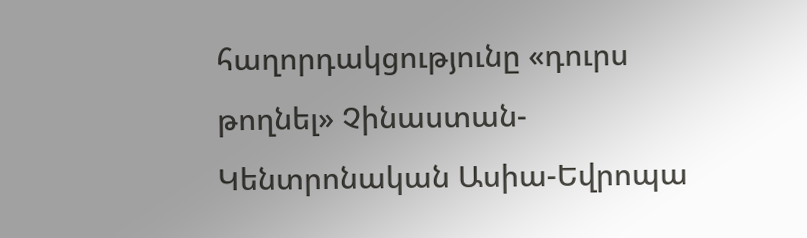հաղորդակցությունը «դուրս թողնել» Չինաստան-Կենտրոնական Ասիա-Եվրոպա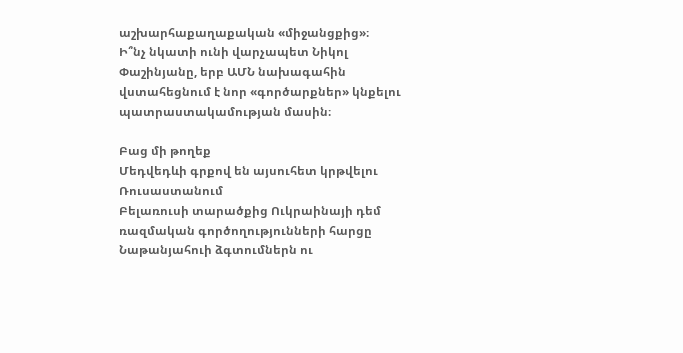աշխարհաքաղաքական «միջանցքից»։
Ի՞նչ նկատի ունի վարչապետ Նիկոլ Փաշինյանը, երբ ԱՄՆ նախագահին վստահեցնում է նոր «գործարքներ» կնքելու պատրաստակամության մասին։

Բաց մի թողեք
Մեդվեդևի գրքով են այսուհետ կրթվելու Ռուսաստանում
Բելառուսի տարածքից Ուկրաինայի դեմ ռազմական գործողությունների հարցը
Նաթանյահուի ձգտումներն ու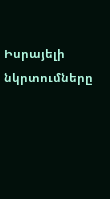Իսրայելի նկրտումները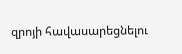զրոյի հավասարեցնելու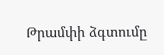Թրամփի ձգտումը